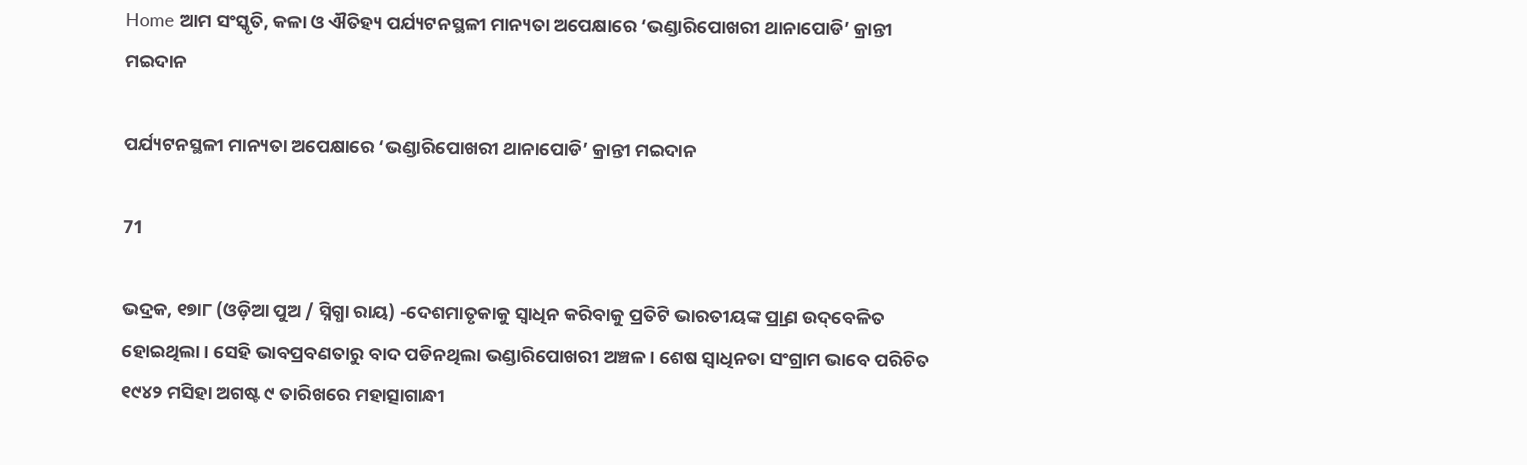Home ଆମ ସଂସ୍କୃତି, କଳା ଓ ଐତିହ୍ୟ ପର୍ଯ୍ୟଟନସ୍ଥଳୀ ମାନ୍ୟତା ଅପେକ୍ଷାରେ ‘ଭଣ୍ଡାରିପୋଖରୀ ଥାନାପୋଡି’ କ୍ରାନ୍ତୀ ମଇଦାନ

ପର୍ଯ୍ୟଟନସ୍ଥଳୀ ମାନ୍ୟତା ଅପେକ୍ଷାରେ ‘ଭଣ୍ଡାରିପୋଖରୀ ଥାନାପୋଡି’ କ୍ରାନ୍ତୀ ମଇଦାନ

71

ଭଦ୍ରକ, ୧୭ା୮ (ଓଡ଼ିଆ ପୁଅ / ସ୍ନିଗ୍ଧା ରାୟ) -ଦେଶମାତୃକାକୁ ସ୍ୱାଧିନ କରିବାକୁ ପ୍ରତିଟି ଭାରତୀୟଙ୍କ ପ୍ର୍ରାଣ ଉଦ୍‌ବେଳିତ ହୋଇଥିଲା। ସେହି ଭାବପ୍ରବଣତାରୁ ବାଦ ପଡିନଥିଲା ଭଣ୍ଡାରିପୋଖରୀ ଅଞ୍ଚଳ। ଶେଷ ସ୍ୱାଧିନତା ସଂଗ୍ରାମ ଭାବେ ପରିଚିତ ୧୯୪୨ ମସିହା ଅଗଷ୍ଟ ୯ ତାରିଖରେ ମହାତ୍ସାଗାନ୍ଧୀ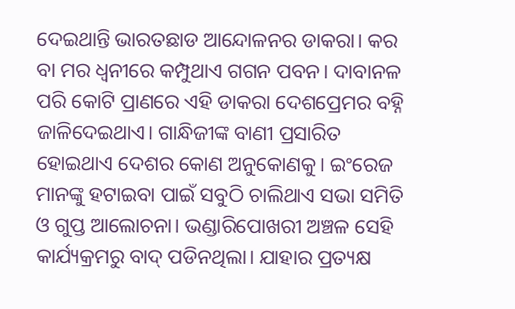ଦେଇଥାନ୍ତି ଭାରତଛାଡ ଆନ୍ଦୋଳନର ଡାକରା। କର ବା ମର ଧ୍ୱନୀରେ କମ୍ପୁଥାଏ ଗଗନ ପବନ। ଦାବାନଳ ପରି କୋଟି ପ୍ରାଣରେ ଏହି ଡାକରା ଦେଶପ୍ରେମର ବହ୍ନି ଜାଳିଦେଇଥାଏ। ଗାନ୍ଧିଜୀଙ୍କ ବାଣୀ ପ୍ରସାରିତ ହୋଇଥାଏ ଦେଶର କୋଣ ଅନୁକୋଣକୁ। ଇଂରେଜ ମାନଙ୍କୁ ହଟାଇବା ପାଇଁ ସବୁଠି ଚାଲିଥାଏ ସଭା ସମିତି ଓ ଗୁପ୍ତ ଆଲୋଚନା। ଭଣ୍ଡାରିପୋଖରୀ ଅଞ୍ଚଳ ସେହି କାର୍ଯ୍ୟକ୍ରମରୁ ବାଦ୍ ପଡିନଥିଲା। ଯାହାର ପ୍ରତ୍ୟକ୍ଷ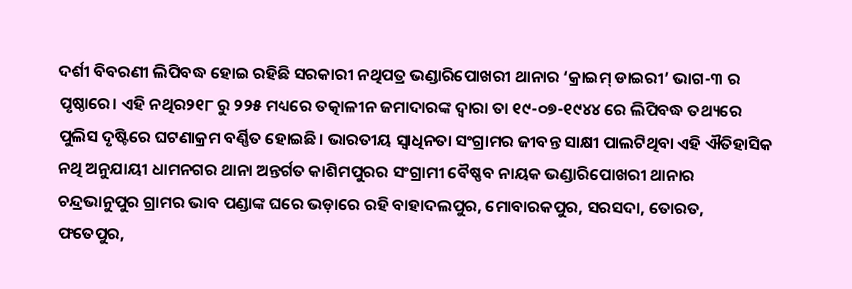ଦର୍ଶୀ ବିବରଣୀ ଲିପିବଦ୍ଧ ହୋଇ ରହିଛି ସରକାରୀ ନଥିପତ୍ର ଭଣ୍ଡାରିପୋଖରୀ ଥାନାର ‘କ୍ରାଇମ୍ ଡାଇରୀ’ ଭାଗ-୩ ର ପୃଷ୍ଠାରେ। ଏହି ନଥିର୨୧୮ ରୁ ୨୨୫ ମଧ୍ୟରେ ତତ୍କାଳୀନ ଜମାଦାରଙ୍କ ଦ୍ୱାରା ତା ୧୯-୦୭-୧୯୪୪ ରେ ଲିପିବଦ୍ଧ ତଥ୍ୟରେ ପୁଲିସ ଦୃଷ୍ଟିରେ ଘଟଣାକ୍ରମ ବର୍ଣ୍ଣିତ ହୋଇଛି। ଭାରତୀୟ ସ୍ୱାଧିନତା ସଂଗ୍ରାମର ଜୀବନ୍ତ ସାକ୍ଷୀ ପାଲଟିଥିବା ଏହି ଐତିହାସିକ ନଥି ଅନୁଯାୟୀ ଧାମନଗର ଥାନା ଅନ୍ତର୍ଗତ କାଶିମପୁରର ସଂଗ୍ରାମୀ ବୈଷ୍ଣବ ନାୟକ ଭଣ୍ଡାରିପୋଖରୀ ଥାନାର ଚନ୍ଦ୍ରଭାନୁପୁର ଗ୍ରାମର ଭାବ ପଣ୍ଡାଙ୍କ ଘରେ ଭଡ଼ାରେ ରହି ବାହାଦଲପୁର, ମୋବାରକପୁର, ସରସଦା, ତୋରତ, ଫତେପୁର,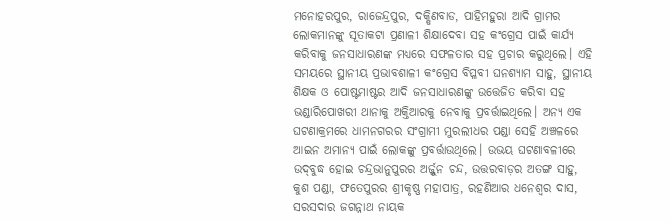ମନୋହରପୁର, ରାଜେନ୍ଦ୍ରପୁର, ଦକ୍ଷିଣବାଡ, ପାହିମହୁରା ଆଦି ଗ୍ରାମର ଲୋକମାନଙ୍କୁ ସୂତାକଟା ପ୍ରଣାଳୀ ଶିକ୍ଷାଦେବା ସହ କଂଗ୍ରେସ ପାଇଁ କାର୍ଯ୍ୟ କରିବାକୁ ଜନସାଧାରଣଙ୍କ ମଧ୍ୟରେ ସଫଳତାର ସହ ପ୍ରଚାର କରୁଥିଲେ। ଏହି ସମୟରେ ସ୍ଥାନୀୟ ପ୍ରଭାବଶାଳୀ କଂଗ୍ରେସ ବିପ୍ଳବୀ ଘନଶ୍ୟାମ ସାହୁ, ସ୍ଥାନୀୟ ଶିକ୍ଷକ ଓ ପୋଷ୍ଟମାଷ୍ଟର ଆଦି ଜନସାଧାରଣଙ୍କୁ ଉତ୍ତେଜିତ କରିବା ସହ ଭଣ୍ଡାରିପୋଖରୀ ଥାନାକୁ ଅକ୍ତିଆରକୁ ନେବାକୁ ପ୍ରବର୍ତ୍ତାଇଥିଲେ। ଅନ୍ୟ ଏକ ଘଟଣାକ୍ରମରେ ଧାମନଗରର ସଂଗ୍ରାମୀ ମୁରଲୀଧର ପଣ୍ଡା ସେହି ଅଞ୍ଚଳରେ ଆଇନ ଅମାନ୍ୟ ପାଇଁ ଲୋକଙ୍କୁ ପ୍ରବର୍ତ୍ତାଉଥିଲେ। ଉଭୟ ଘଟଣାବଳୀରେ ଉଦ୍‌ବୁଦ୍ଧ ହୋଇ ଚନ୍ଦ୍ରଭାନୁପୁରର ଅର୍ଜ୍ଜୁନ ଚନ୍ଦ, ଉତ୍ତରବାଡ଼ର ଅତଙ୍ଗ ସାହୁ, କୁଶ ପଣ୍ଡା, ଫତେପୁରର ଶ୍ରୀକୃଷ୍ଣ ମହାପାତ୍ର, ରହଣିଆର ଧନେଶ୍ୱର ଦାସ, ସରସଦାର ଜଗନ୍ନାଥ ନାୟକ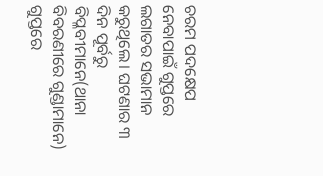ଚରମ ପଦକ୍ଷେପ ନେବାପାଇଁ ଗୁପ୍ତରେ ଲଗାତର ସଭାମାନ କରୁଥିଲେ। ଘଟଣାର ୩ ଦିନ ପୂର୍ବରୁ ବିପ୍ଳବୀମାନେ(ଥାନା ବିବରଣୀରେ ଗୁଣ୍ଡାମାନେ) ଗୁପ୍ତରେ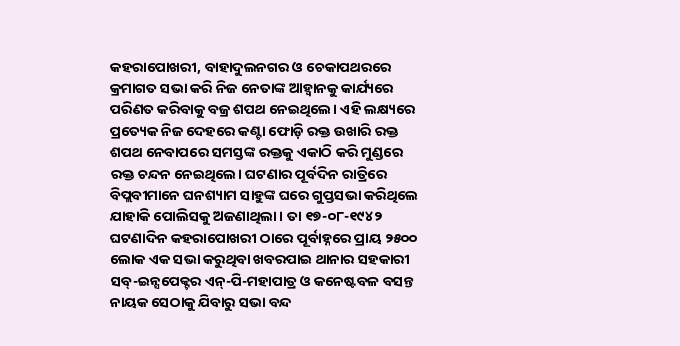କହରାପୋଖରୀ, ବାହାଦୁଲନଗର ଓ ଚେକାପଥରରେ କ୍ରମାଗତ ସଭା କରି ନିଜ ନେତାଙ୍କ ଆହ୍ୱାନକୁ କାର୍ଯ୍ୟରେ ପରିଣତ କରିବାକୁ ବଜ୍ର ଶପଥ ନେଇଥିଲେ। ଏହି ଲକ୍ଷ୍ୟରେ ପ୍ରତ୍ୟେକ ନିଜ ଦେହରେ କଣ୍ଟା ଫୋଡ଼ି ରକ୍ତ ଉଖାରି ରକ୍ତ ଶପଥ ନେବାପରେ ସମସ୍ତଙ୍କ ରକ୍ତକୁ ଏକାଠି କରି ମୁଣ୍ଡରେ ରକ୍ତ ଚନ୍ଦନ ନେଇଥିଲେ। ଘଟଣାର ପୂର୍ବଦିନ ରାତ୍ରିରେ ବିପ୍ଲବୀମାନେ ଘନଶ୍ୟାମ ସାହୁଙ୍କ ଘରେ ଗୁପ୍ତସଭା କରିଥିଲେ ଯାହାକି ପୋଲିସକୁ ଅଜଣାଥିଲା। ତା ୧୭-୦୮-୧୯୪୨ ଘଟଣାଦିନ କହରାପୋଖରୀ ଠାରେ ପୂର୍ବାହ୍ନରେ ପ୍ରାୟ ୨୫୦୦ ଲୋକ ଏକ ସଭା କରୁଥିବା ଖବରପାଇ ଥାନାର ସହକାରୀ ସବ୍‌-ଇନ୍ସପେକ୍ଟର ଏନ୍‌-ପି-ମହାପାତ୍ର ଓ କନେଷ୍ଟବଳ ବସନ୍ତ ନାୟକ ସେଠାକୁ ଯିବାରୁ ସଭା ବନ୍ଦ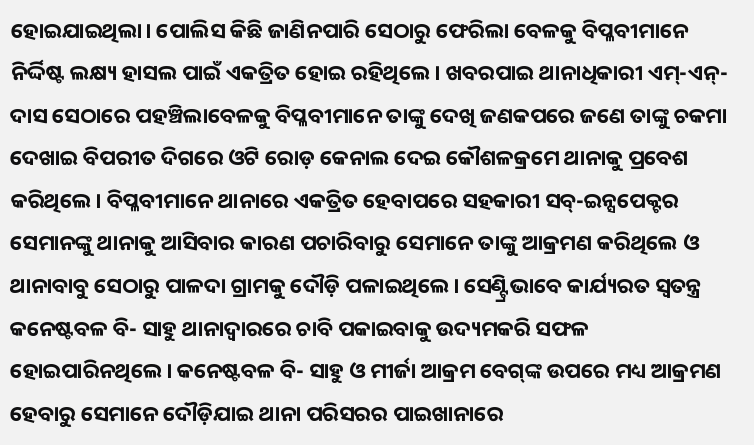ହୋଇଯାଇଥିଲା। ପୋଲିସ କିଛି ଜାଣିନପାରି ସେଠାରୁ ଫେରିଲା ବେଳକୁ ବିପ୍ଳବୀମାନେ ନିର୍ଦ୍ଦିଷ୍ଟ ଲକ୍ଷ୍ୟ ହାସଲ ପାଇଁ ଏକତ୍ରିତ ହୋଇ ରହିଥିଲେ। ଖବରପାଇ ଥାନାଧିକାରୀ ଏମ୍‌-ଏନ୍‌- ଦାସ ସେଠାରେ ପହଞ୍ଚିଲାବେଳକୁ ବିପ୍ଳବୀମାନେ ତାଙ୍କୁ ଦେଖି ଜଣକପରେ ଜଣେ ତାଙ୍କୁ ଚକମା ଦେଖାଇ ବିପରୀତ ଦିଗରେ ଓଟି ରୋଡ଼ କେନାଲ ଦେଇ କୌଶଳକ୍ରମେ ଥାନାକୁ ପ୍ରବେଶ କରିଥିଲେ। ବିପ୍ଳବୀମାନେ ଥାନାରେ ଏକତ୍ରିତ ହେବାପରେ ସହକାରୀ ସବ୍‌-ଇନ୍ସପେକ୍ଟର ସେମାନଙ୍କୁ ଥାନାକୁ ଆସିବାର କାରଣ ପଚାରିବାରୁ ସେମାନେ ତାଙ୍କୁ ଆକ୍ରମଣ କରିଥିଲେ ଓ ଥାନାବାବୁ ସେଠାରୁ ପାଳଦା ଗ୍ରାମକୁ ଦୌଡ଼ି ପଳାଇଥିଲେ। ସେଣ୍ଟ୍ରିଭାବେ କାର୍ଯ୍ୟରତ ସ୍ୱତନ୍ତ୍ର କନେଷ୍ଟବଳ ବି- ସାହୁ ଥାନାଦ୍ୱାରରେ ଚାବି ପକାଇବାକୁ ଉଦ୍ୟମକରି ସଫଳ ହୋଇପାରିନଥିଲେ। କନେଷ୍ଟବଳ ବି- ସାହୁ ଓ ମୀର୍ଜା ଆକ୍ରମ ବେଗ୍‌ଙ୍କ ଉପରେ ମଧ୍ୟ ଆକ୍ରମଣ ହେବାରୁ ସେମାନେ ଦୌଡ଼ିଯାଇ ଥାନା ପରିସରର ପାଇଖାନାରେ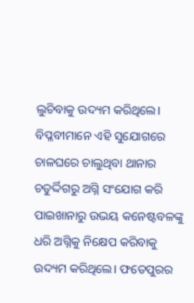ଲୁଚିବାକୁ ଉଦ୍ୟମ କରିଥିଲେ। ବିପ୍ଳବୀମାନେ ଏହି ସୁଯୋଗରେ ଚାଳଘରେ ଚାଲୁଥିବା ଥାନାର ଚତୁର୍ଦ୍ଦିଗରୁ ଅଗ୍ନି ସଂଯୋଗ କରି ପାଇଖାନାରୁ ଉଭୟ କନେଷ୍ଟବଳଙ୍କୁ ଧରି ଅଗ୍ନିକୁ ନିକ୍ଷେପ କରିବାକୁ ଉଦ୍ୟମ କରିଥିଲେ। ଫତେପୁରର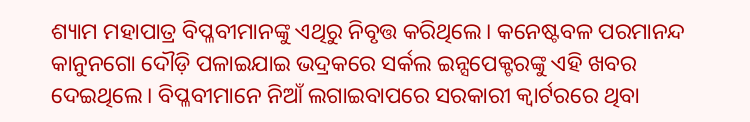ଶ୍ୟାମ ମହାପାତ୍ର ବିପ୍ଳବୀମାନଙ୍କୁ ଏଥିରୁ ନିବୃତ୍ତ କରିଥିଲେ। କନେଷ୍ଟବଳ ପରମାନନ୍ଦ କାନୁନଗୋ ଦୌଡ଼ି ପଳାଇଯାଇ ଭଦ୍ରକରେ ସର୍କଲ ଇନ୍ସପେକ୍ଟରଙ୍କୁ ଏହି ଖବର ଦେଇଥିଲେ। ବିପ୍ଳବୀମାନେ ନିଆଁ ଲଗାଇବାପରେ ସରକାରୀ କ୍ୱାର୍ଟରରେ ଥିବା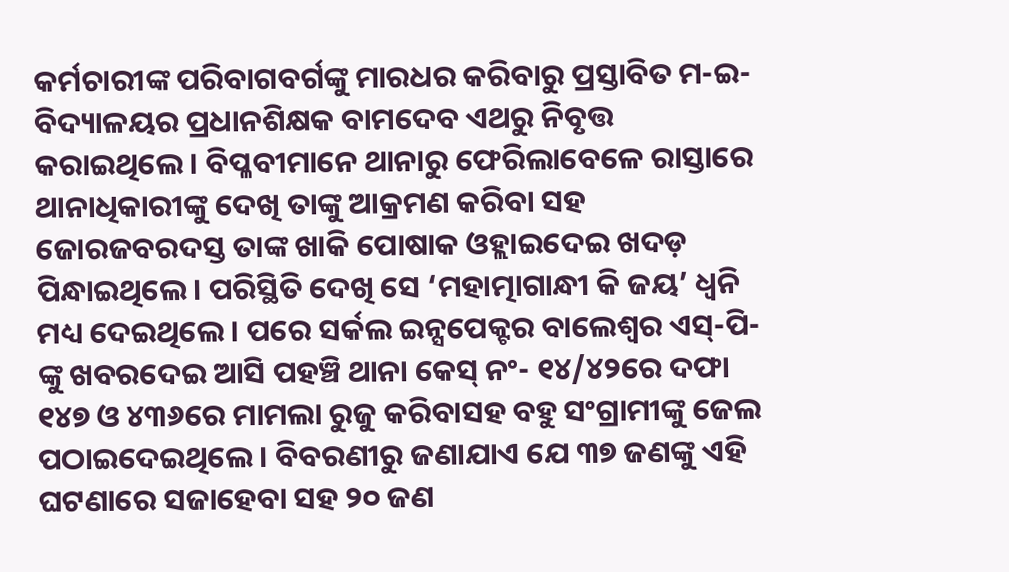କର୍ମଚାରୀଙ୍କ ପରିବାଗବର୍ଗଙ୍କୁ ମାରଧର କରିବାରୁ ପ୍ରସ୍ତାବିତ ମ-ଇ- ବିଦ୍ୟାଳୟର ପ୍ରଧାନଶିକ୍ଷକ ବାମଦେବ ଏଥରୁ ନିବୃତ୍ତ କରାଇଥିଲେ। ବିପ୍ଳବୀମାନେ ଥାନାରୁ ଫେରିଲାବେଳେ ରାସ୍ତାରେ ଥାନାଧିକାରୀଙ୍କୁ ଦେଖି ତାଙ୍କୁ ଆକ୍ରମଣ କରିବା ସହ ଜୋରଜବରଦସ୍ତ ତାଙ୍କ ଖାକି ପୋଷାକ ଓହ୍ଲାଇଦେଇ ଖଦଡ଼ ପିନ୍ଧାଇଥିଲେ। ପରିସ୍ଥିତି ଦେଖି ସେ ‘ମହାତ୍ମାଗାନ୍ଧୀ କି ଜୟ’ ଧ୍ୱନି ମଧ୍ୟ ଦେଇଥିଲେ। ପରେ ସର୍କଲ ଇନ୍ସପେକ୍ଟର ବାଲେଶ୍ୱର ଏସ୍‌-ପି-ଙ୍କୁ ଖବରଦେଇ ଆସି ପହଞ୍ଚି ଥାନା କେସ୍ ନଂ- ୧୪/୪୨ରେ ଦଫା ୧୪୭ ଓ ୪୩୬ରେ ମାମଲା ରୁଜୁ କରିବାସହ ବହୁ ସଂଗ୍ରାମୀଙ୍କୁ ଜେଲ ପଠାଇଦେଇଥିଲେ। ବିବରଣୀରୁ ଜଣାଯାଏ ଯେ ୩୭ ଜଣଙ୍କୁ ଏହି ଘଟଣାରେ ସଜାହେବା ସହ ୨୦ ଜଣ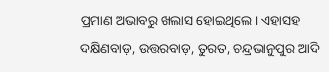ପ୍ରମାଣ ଅଭାବରୁ ଖଲାସ ହୋଇଥିଲେ। ଏହାସହ ଦକ୍ଷିଣବାଡ଼, ଉତ୍ତରବାଡ଼, ତୁରତ, ଚନ୍ଦ୍ରଭାନୁପୁର ଆଦି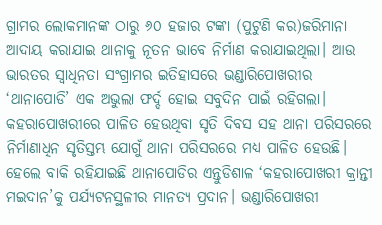ଗ୍ରାମର ଲୋକମାନଙ୍କ ଠାରୁ ୬୦ ହଜାର ଟଙ୍କା (ପୁଟୁଣି କର)ଜରିମାନା ଆଦାୟ କରାଯାଇ ଥାନାକୁ ନୂତନ ଭାବେ ନିର୍ମାଣ କରାଯାଇଥିଲା। ଆଉ ଭାରତର ସ୍ୱାଧିନତା ସଂଗ୍ରାମର ଇତିହାସରେ ଭଣ୍ଡାରିପୋଖରୀର ‘ଥାନାପୋଡି’ ଏକ ଅଭୁଲା ଫର୍ଦ୍ଦ ହୋଇ ସବୁଦିନ ପାଇଁ ରହିଗଲା। କହରାପୋଖରୀରେ ପାଳିତ ହେଉଥିବା ସୃତି ଦିବସ ସହ ଥାନା ପରିସରରେ ନିର୍ମାଣାଧିନ ସୃତିସ୍ତମ୍ଭ ଯୋଗୁଁ ଥାନା ପରିସରରେ ମଧ୍ୟ ପାଳିତ ହେଉଛି। ହେଲେ ବାକି ରହିଯାଇଛି ଥାନାପୋଡିର ଏନ୍ତୁଡିଶାଳ ‘କହରାପୋଖରୀ କ୍ରାନ୍ତୀ ମଇଦାନ’କୁ ପର୍ଯ୍ୟଟନସ୍ଥଳୀର ମାନତ୍ୟ ପ୍ରଦାନ। ଭଣ୍ଡାରିପୋଖରୀ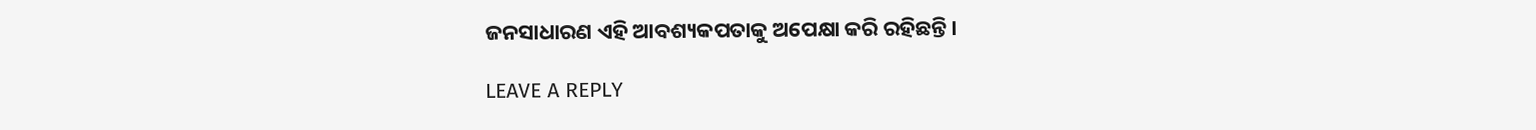ଜନସାଧାରଣ ଏହି ଆବଶ୍ୟକପତାକୁ ଅପେକ୍ଷା କରି ରହିଛନ୍ତି।

LEAVE A REPLY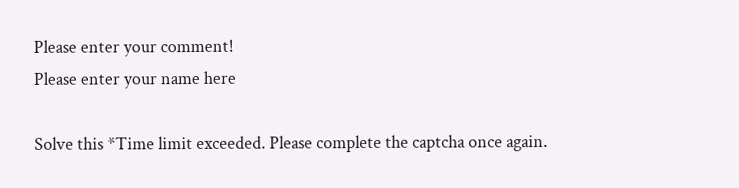Please enter your comment!
Please enter your name here

Solve this *Time limit exceeded. Please complete the captcha once again.